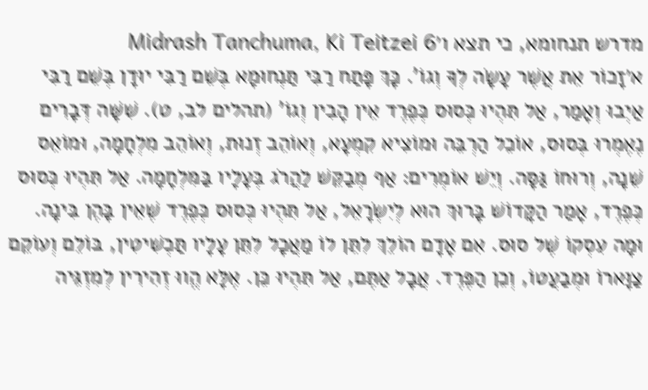מדרש תנחומא, כי תצא ו׳Midrash Tanchuma, Ki Teitzei 6
א׳זָכוֹר אֵת אֲשֶׁר עָשָׂה לְךָ וְגוֹ'. כָּךְ פָּתַח רַבִּי תַּנְחוּמָא בְּשֵׁם רַבִּי יוּדָן בְּשֵׁם רַבִּי אַיְבוּ וְאָמַר, אַל תִּהְיוּ כְּסוּס כְּפֶרֶד אֵין הָבִין וְגוֹ' (תהלים לב, ט). שִׁשָּׁה דְּבָרִים נֶאֶמְרוּ בְּסוּס, אוֹכֵל הַרְבֵּה וּמוֹצִיא קִמְעָא, וְאוֹהֵב זְנוּת, וְאוֹהֵב מִלְחָמָה, וּמוֹאֵס שֵׁנָה, וְרוּחוֹ גַּסָּה. וְיֵשׁ אוֹמְרִים: אַף מְבַקֵּשׁ לַהֲרֹג בְּעָלָיו בַּמִּלְחָמָה. אַל תִּהְיוּ כְּסוּס כְּפֶרֶד, אָמַר הַקָּדוֹשׁ בָּרוּךְ הוּא לְיִשְׂרָאֵל, אַל תִּהְיוּ כְּסוּס כְּפֶרֶד שֶׁאֵין בָּהֶן בִּינָה. וּמָה עִסְקוֹ שֶׁל סוּס. אִם אָדָם הוֹלֵךְ לִתֵּן לוֹ מַאֲכָל לִתֵּן עָלָיו תַּכְשִׁיטִין, בּוֹלֵם וְעוֹקֵם צַוָּארוֹ וּמְבַעֲטוֹ, וְכֵן הַפֶּרֶד. אֲבָל אַתֶּם, אַל תִּהְיוּ כֵּן. אֶלָּא הֱווּ זְהִירִין לְמִזְגֵּיה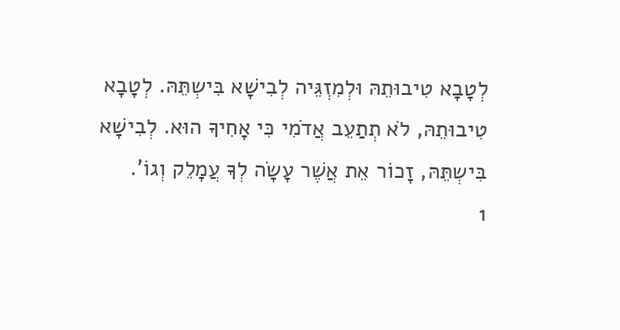לְטָבָא טִיבוּתֵהּ וּלְמִזְגֵּיה לְבִישָׁא בִּישְתֵּהּ. לְטָבָא טִיבוּתֵהּ, לֹא תְתַעֵב אֲדֹמִי כִּי אָחִיךָ הוּא. לְבִישָׁא בִּישְתֵּהּ, זָכוֹר אֵת אֲשֶׁר עָשָׂה לְךָ עֲמָלֵק וְגוֹ'.
1